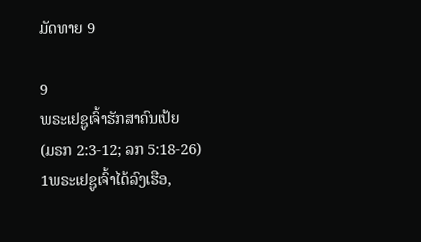ມັດທາຍ 9

9
ພຣະເຢຊູເຈົ້າຮັກສາຄົນເປ້ຍ
(ມຣກ 2:3-12; ລກ 5:18-26)
1ພຣະເຢຊູເຈົ້າໄດ້ລົງເຮືອ,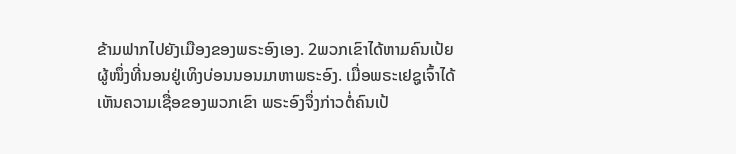ຂ້າມຟາກໄປຍັງເມືອງຂອງພຣະອົງເອງ. 2ພວກເຂົາໄດ້ຫາມຄົນເປ້ຍຜູ້ໜຶ່ງທີ່ນອນຢູ່ເທິງບ່ອນນອນມາຫາພຣະອົງ. ເມື່ອພຣະເຢຊູເຈົ້າໄດ້ເຫັນຄວາມເຊື່ອຂອງພວກເຂົາ ພຣະອົງຈຶ່ງກ່າວຕໍ່ຄົນເປ້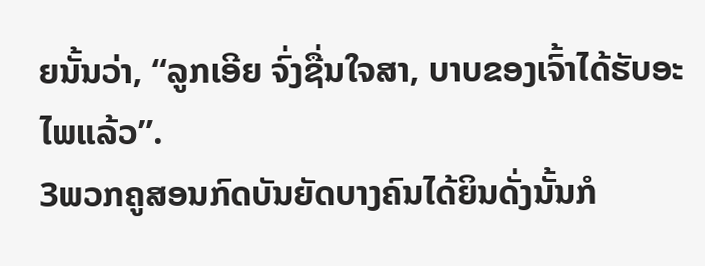ຍນັ້ນວ່າ, “ລູກເອີຍ ຈົ່ງຊື່ນໃຈສາ, ບາບຂອງເຈົ້າໄດ້ຮັບອະໄພແລ້ວ”.
3ພວກຄູສອນກົດບັນຍັດບາງຄົນໄດ້ຍິນດັ່ງນັ້ນກໍ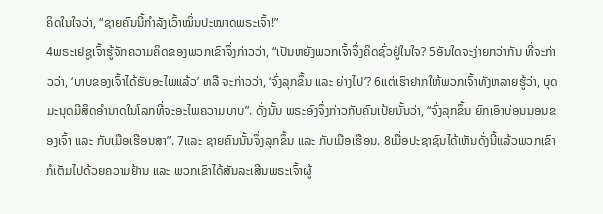ຄິດໃນໃຈວ່າ, “ຊາຍຄົນນີ້ກຳລັງເວົ້າໝິ່ນປະໝາດພຣະເຈົ້າ!”
4ພຣະເຢຊູເຈົ້າຮູ້ຈັກຄວາມຄິດຂອງພວກເຂົາຈຶ່ງກ່າວວ່າ, “ເປັນຫຍັງພວກເຈົ້າຈຶ່ງຄິດຊົ່ວຢູ່ໃນໃຈ? 5ອັນໃດຈະງ່າຍກວ່າກັນ ທີ່ຈະກ່າວວ່າ, ‘ບາບຂອງເຈົ້າໄດ້ຮັບອະໄພແລ້ວ’ ຫລື ຈະກ່າວວ່າ, ‘ຈົ່ງລຸກຂຶ້ນ ແລະ ຍ່າງໄປ’? 6ແຕ່ເຮົາຢາກໃຫ້ພວກເຈົ້າທັງຫລາຍຮູ້ວ່າ, ບຸດມະນຸດມີສິດອຳນາດໃນໂລກທີ່ຈະອະໄພຄວາມບາບ”. ດັ່ງນັ້ນ ພຣະອົງຈຶ່ງກ່າວກັບຄົນເປ້ຍນັ້ນວ່າ, “ຈົ່ງລຸກຂຶ້ນ ຍົກເອົາບ່ອນນອນຂອງເຈົ້າ ແລະ ກັບເມືອເຮືອນສາ”. 7ແລະ ຊາຍຄົນນັ້ນຈຶ່ງລຸກຂຶ້ນ ແລະ ກັບເມືອເຮືອນ. 8ເມື່ອປະຊາຊົນໄດ້ເຫັນດັ່ງນີ້ແລ້ວພວກເຂົາກໍເຕັມໄປດ້ວຍຄວາມຢ້ານ ແລະ ພວກເຂົາໄດ້ສັນລະເສີນພຣະເຈົ້າຜູ້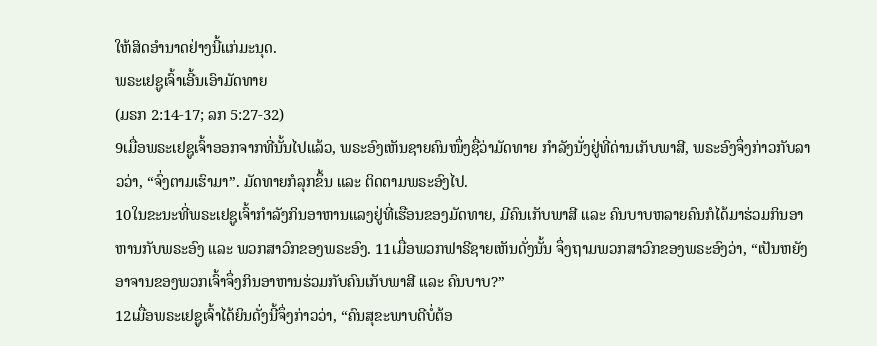ໃຫ້ສິດອຳນາດຢ່າງນີ້ແກ່ມະນຸດ.
ພຣະເຢຊູເຈົ້າເອີ້ນເອົາມັດທາຍ
(ມຣກ 2:14-17; ລກ 5:27-32)
9ເມື່ອພຣະເຢຊູເຈົ້າອອກຈາກທີ່ນັ້ນໄປແລ້ວ, ພຣະອົງເຫັນຊາຍຄົນໜຶ່ງຊື່ວ່າມັດທາຍ ກຳລັງນັ່ງຢູ່ທີ່ດ່ານເກັບພາສີ, ພຣະອົງຈຶ່ງກ່າວກັບລາວວ່າ, “ຈົ່ງຕາມເຮົາມາ”. ມັດທາຍກໍລຸກຂຶ້ນ ແລະ ຕິດຕາມພຣະອົງໄປ.
10ໃນຂະນະທີ່ພຣະເຢຊູເຈົ້າກຳລັງກິນອາຫານແລງຢູ່ທີ່ເຮືອນຂອງມັດທາຍ, ມີຄົນເກັບພາສີ ແລະ ຄົນບາບຫລາຍຄົນກໍໄດ້ມາຮ່ວມກິນອາຫານກັບພຣະອົງ ແລະ ພວກສາວົກຂອງພຣະອົງ. 11ເມື່ອພວກຟາຣີຊາຍເຫັນດັ່ງນັ້ນ ຈຶ່ງຖາມພວກສາວົກຂອງພຣະອົງວ່າ, “ເປັນຫຍັງອາຈານຂອງພວກເຈົ້າຈຶ່ງກິນອາຫານຮ່ວມກັບຄົນເກັບພາສີ ແລະ ຄົນບາບ?”
12ເມື່ອພຣະເຢຊູເຈົ້າໄດ້ຍິນດັ່ງນີ້ຈຶ່ງກ່າວວ່າ, “ຄົນສຸຂະພາບດີບໍ່ຕ້ອ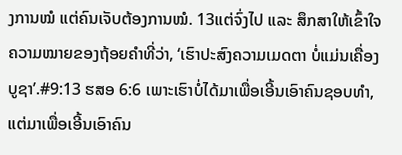ງການໝໍ ແຕ່ຄົນເຈັບຕ້ອງການໝໍ. 13ແຕ່ຈົ່ງໄປ ແລະ ສຶກສາໃຫ້ເຂົ້າໃຈຄວາມໝາຍຂອງຖ້ອຍຄຳທີ່ວ່າ, ‘ເຮົາປະສົງຄວາມເມດຕາ ບໍ່ແມ່ນເຄື່ອງບູຊາ’.#9:13 ຮສອ 6:6 ເພາະເຮົາບໍ່ໄດ້ມາເພື່ອເອີ້ນເອົາຄົນຊອບທຳ, ແຕ່ມາເພື່ອເອີ້ນເອົາຄົນ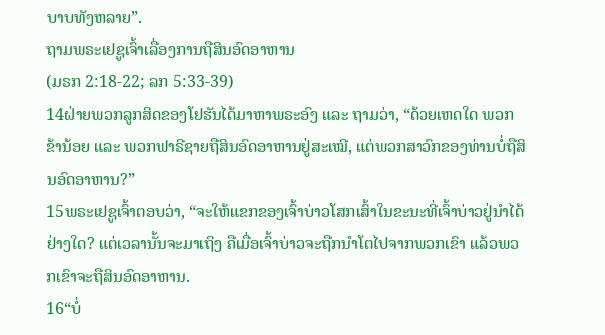ບາບທັງຫລາຍ”.
ຖາມພຣະເຢຊູເຈົ້າເລື່ອງການຖືສິນອົດອາຫານ
(ມຣກ 2:18-22; ລກ 5:33-39)
14ຝ່າຍພວກລູກສິດຂອງໂຢຮັນໄດ້ມາຫາພຣະອົງ ແລະ ຖາມວ່າ, “ດ້ວຍເຫດໃດ ພວກຂ້ານ້ອຍ ແລະ ພວກຟາຣີຊາຍຖືສິນອົດອາຫານຢູ່ສະເໝີ, ແຕ່ພວກສາວົກຂອງທ່ານບໍ່ຖືສິນອົດອາຫານ?”
15ພຣະເຢຊູເຈົ້າຕອບວ່າ, “ຈະໃຫ້ແຂກຂອງເຈົ້າບ່າວໂສກເສົ້າໃນຂະນະທີ່ເຈົ້າບ່າວຢູ່ນຳໄດ້ຢ່າງໃດ? ແຕ່ເວລານັ້ນຈະມາເຖິງ ຄືເມື່ອເຈົ້າບ່າວຈະຖືກນຳໂຕໄປຈາກພວກເຂົາ ແລ້ວພວກເຂົາຈະຖືສິນອົດອາຫານ.
16“ບໍ່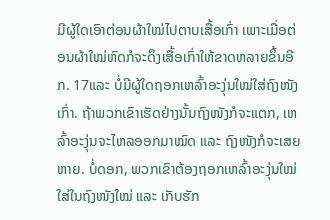ມີຜູ້ໃດເອົາຕ່ອນຜ້າໃໝ່ໄປຕາບເສື້ອເກົ່າ ເພາະເມື່ອຕ່ອນຜ້າໃໝ່ຫົດກໍຈະດຶງເສື້ອເກົ່າໃຫ້ຂາດຫລາຍຂຶ້ນອີກ. 17ແລະ ບໍ່ມີຜູ້ໃດຖອກເຫລົ້າອະງຸ່ນໃໝ່ໃສ່ຖົງໜັງເກົ່າ. ຖ້າພວກເຂົາເຮັດຢ່າງນັ້ນຖົງໜັງກໍຈະແຕກ, ເຫລົ້າອະງຸ່ນຈະໄຫລອອກມາໝົດ ແລະ ຖົງໜັງກໍຈະເສຍຫາຍ. ບໍ່ດອກ, ພວກເຂົາຕ້ອງຖອກເຫລົ້າອະງຸ່ນໃໝ່ໃສ່ໃນຖົງໜັງໃໝ່ ແລະ ເກັບຮັກ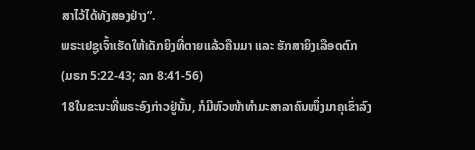ສາໄວ້ໄດ້ທັງສອງຢ່າງ”.
ພຣະເຢຊູເຈົ້າເຮັດໃຫ້ເດັກຍິງທີ່ຕາຍແລ້ວຄືນມາ ແລະ ຮັກສາຍິງເລືອດຕົກ
(ມຣກ 5:22-43; ລກ 8:41-56)
18ໃນຂະນະທີ່ພຣະອົງກ່າວຢູ່ນັ້ນ, ກໍມີຫົວໜ້າທຳມະສາລາຄົນໜຶ່ງມາຄຸເຂົ່າລົງ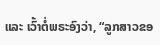ແລະ ເວົ້າຕໍ່ພຣະອົງວ່າ, “ລູກສາວຂອ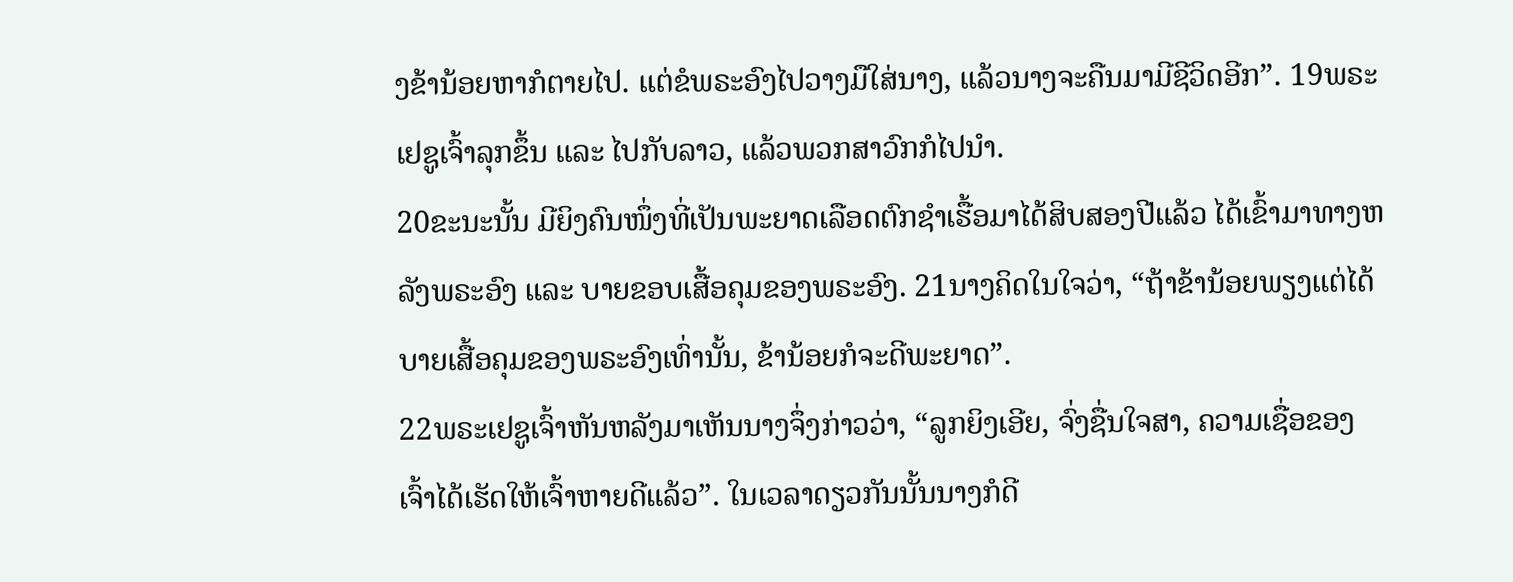ງຂ້ານ້ອຍຫາກໍຕາຍໄປ. ແຕ່ຂໍພຣະອົງໄປວາງມືໃສ່ນາງ, ແລ້ວນາງຈະຄືນມາມີຊີວິດອີກ”. 19ພຣະເຢຊູເຈົ້າລຸກຂຶ້ນ ແລະ ໄປກັບລາວ, ແລ້ວພວກສາວົກກໍໄປນຳ.
20ຂະນະນັ້ນ ມີຍິງຄົນໜຶ່ງທີ່ເປັນພະຍາດເລືອດຕົກຊຳເຮື້ອມາໄດ້ສິບສອງປີແລ້ວ ໄດ້ເຂົ້າມາທາງຫລັງພຣະອົງ ແລະ ບາຍຂອບເສື້ອຄຸມຂອງພຣະອົງ. 21ນາງຄິດໃນໃຈວ່າ, “ຖ້າຂ້ານ້ອຍພຽງແຕ່ໄດ້ບາຍເສື້ອຄຸມຂອງພຣະອົງເທົ່ານັ້ນ, ຂ້ານ້ອຍກໍຈະດີພະຍາດ”.
22ພຣະເຢຊູເຈົ້າຫັນຫລັງມາເຫັນນາງຈຶ່ງກ່າວວ່າ, “ລູກຍິງເອີຍ, ຈົ່ງຊື່ນໃຈສາ, ຄວາມເຊື່ອຂອງເຈົ້າໄດ້ເຮັດໃຫ້ເຈົ້າຫາຍດີແລ້ວ”. ໃນເວລາດຽວກັນນັ້ນນາງກໍດີ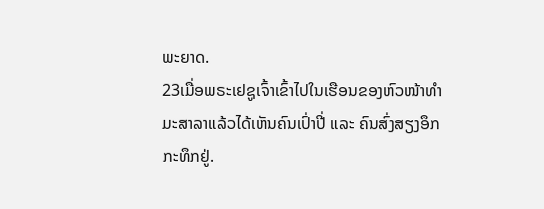ພະຍາດ.
23ເມື່ອພຣະເຢຊູເຈົ້າເຂົ້າໄປໃນເຮືອນຂອງຫົວໜ້າທຳມະສາລາແລ້ວໄດ້ເຫັນຄົນເປົ່າປີ່ ແລະ ຄົນສົ່ງສຽງອຶກກະທຶກຢູ່.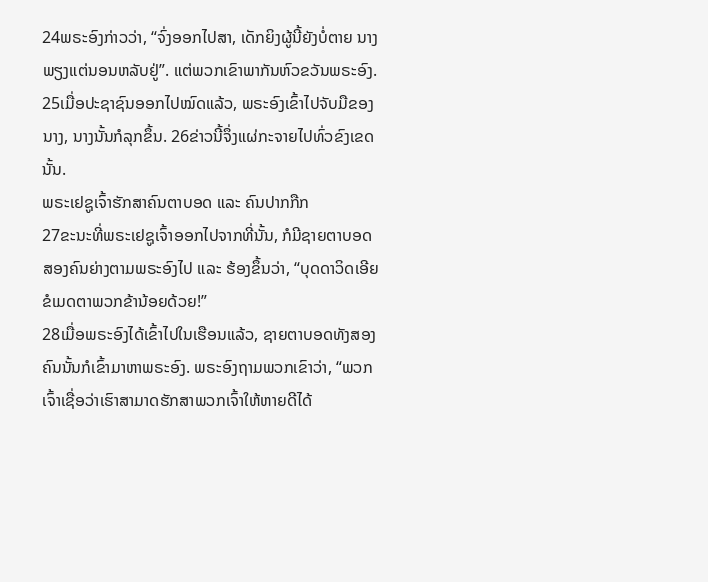24ພຣະອົງກ່າວວ່າ, “ຈົ່ງອອກໄປສາ, ເດັກຍິງຜູ້ນີ້ຍັງບໍ່ຕາຍ ນາງພຽງແຕ່ນອນຫລັບຢູ່”. ແຕ່ພວກເຂົາພາກັນຫົວຂວັນພຣະອົງ. 25ເມື່ອປະຊາຊົນອອກໄປໝົດແລ້ວ, ພຣະອົງເຂົ້າໄປຈັບມືຂອງນາງ, ນາງນັ້ນກໍລຸກຂຶ້ນ. 26ຂ່າວນີ້ຈຶ່ງແຜ່ກະຈາຍໄປທົ່ວຂົງເຂດນັ້ນ.
ພຣະເຢຊູເຈົ້າຮັກສາຄົນຕາບອດ ແລະ ຄົນປາກກືກ
27ຂະນະທີ່ພຣະເຢຊູເຈົ້າອອກໄປຈາກທີ່ນັ້ນ, ກໍມີຊາຍຕາບອດສອງຄົນຍ່າງຕາມພຣະອົງໄປ ແລະ ຮ້ອງຂຶ້ນວ່າ, “ບຸດດາວິດເອີຍ ຂໍເມດຕາພວກຂ້ານ້ອຍດ້ວຍ!”
28ເມື່ອພຣະອົງໄດ້ເຂົ້າໄປໃນເຮືອນແລ້ວ, ຊາຍຕາບອດທັງສອງຄົນນັ້ນກໍເຂົ້າມາຫາພຣະອົງ. ພຣະອົງຖາມພວກເຂົາວ່າ, “ພວກເຈົ້າເຊື່ອວ່າເຮົາສາມາດຮັກສາພວກເຈົ້າໃຫ້ຫາຍດີໄດ້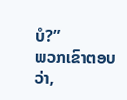ບໍ?”
ພວກເຂົາຕອບວ່າ,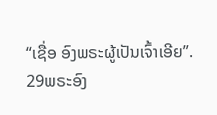“ເຊື່ອ ອົງພຣະຜູ້ເປັນເຈົ້າເອີຍ”.
29ພຣະອົງ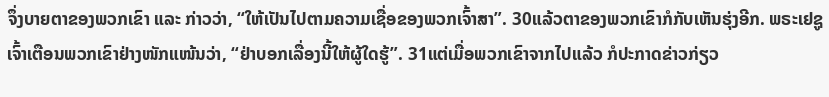ຈຶ່ງບາຍຕາຂອງພວກເຂົາ ແລະ ກ່າວວ່າ, “ໃຫ້ເປັນໄປຕາມຄວາມເຊື່ອຂອງພວກເຈົ້າສາ”. 30ແລ້ວຕາຂອງພວກເຂົາກໍກັບເຫັນຮຸ່ງອີກ. ພຣະເຢຊູເຈົ້າເຕືອນພວກເຂົາຢ່າງໜັກແໜ້ນວ່າ, “ຢ່າບອກເລື່ອງນີ້ໃຫ້ຜູ້ໃດຮູ້”. 31ແຕ່ເມື່ອພວກເຂົາຈາກໄປແລ້ວ ກໍປະກາດຂ່າວກ່ຽວ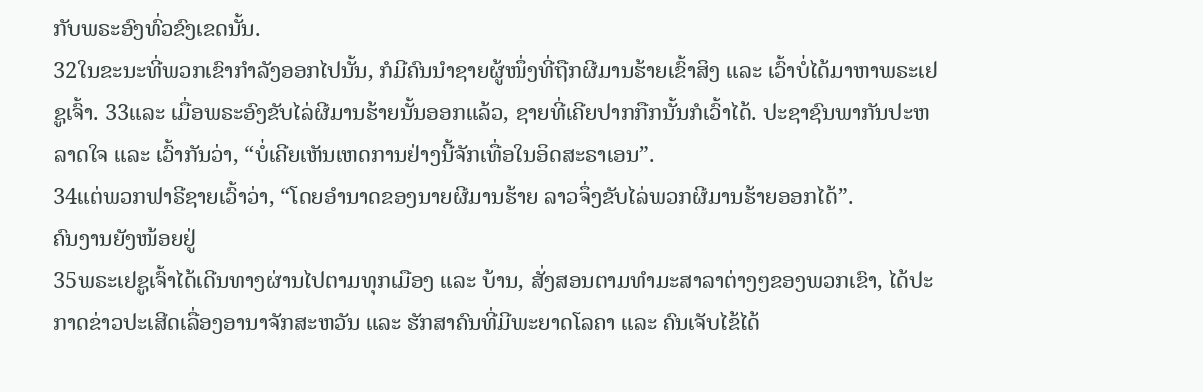ກັບພຣະອົງທົ່ວຂົງເຂດນັ້ນ.
32ໃນຂະນະທີ່ພວກເຂົາກຳລັງອອກໄປນັ້ນ, ກໍມີຄົນນຳຊາຍຜູ້ໜຶ່ງທີ່ຖືກຜີມານຮ້າຍເຂົ້າສິງ ແລະ ເວົ້າບໍ່ໄດ້ມາຫາພຣະເຢຊູເຈົ້າ. 33ແລະ ເມື່ອພຣະອົງຂັບໄລ່ຜີມານຮ້າຍນັ້ນອອກແລ້ວ, ຊາຍທີ່ເຄີຍປາກກືກນັ້ນກໍເວົ້າໄດ້. ປະຊາຊົນພາກັນປະຫລາດໃຈ ແລະ ເວົ້າກັນວ່າ, “ບໍ່ເຄີຍເຫັນເຫດການຢ່າງນີ້ຈັກເທື່ອໃນອິດສະຣາເອນ”.
34ແຕ່ພວກຟາຣີຊາຍເວົ້າວ່າ, “ໂດຍອຳນາດຂອງນາຍຜີມານຮ້າຍ ລາວຈຶ່ງຂັບໄລ່ພວກຜີມານຮ້າຍອອກໄດ້”.
ຄົນງານຍັງໜ້ອຍຢູ່
35ພຣະເຢຊູເຈົ້າໄດ້ເດີນທາງຜ່ານໄປຕາມທຸກເມືອງ ແລະ ບ້ານ, ສັ່ງສອນຕາມທຳມະສາລາຕ່າງໆຂອງພວກເຂົາ, ໄດ້ປະກາດຂ່າວປະເສີດເລື່ອງອານາຈັກສະຫວັນ ແລະ ຮັກສາຄົນທີ່ມີພະຍາດໂລຄາ ແລະ ຄົນເຈັບໄຂ້ໄດ້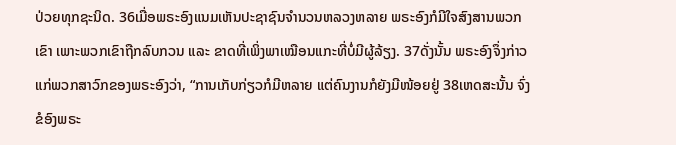ປ່ວຍທຸກຊະນິດ. 36ເມື່ອພຣະອົງແນມເຫັນປະຊາຊົນຈໍານວນຫລວງຫລາຍ ພຣະອົງກໍມີໃຈສົງສານພວກເຂົາ ເພາະພວກເຂົາຖືກລົບກວນ ແລະ ຂາດທີ່ເພິ່ງພາເໝືອນແກະທີ່ບໍ່ມີຜູ້ລ້ຽງ. 37ດັ່ງນັ້ນ ພຣະອົງຈຶ່ງກ່າວແກ່ພວກສາວົກຂອງພຣະອົງວ່າ, “ການເກັບກ່ຽວກໍມີຫລາຍ ແຕ່ຄົນງານກໍຍັງມີໜ້ອຍຢູ່ 38ເຫດສະນັ້ນ ຈົ່ງຂໍອົງພຣະ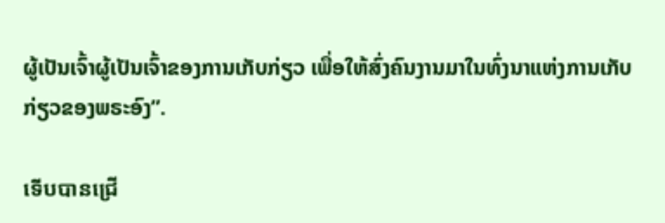ຜູ້ເປັນເຈົ້າຜູ້ເປັນເຈົ້າຂອງການເກັບກ່ຽວ ເພື່ອໃຫ້ສົ່ງຄົນງານມາໃນທົ່ງນາແຫ່ງການເກັບກ່ຽວຂອງພຣະອົງ”.

ទើបបានជ្រើ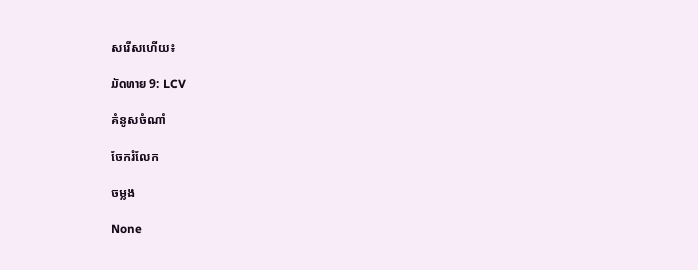សរើសហើយ៖

ມັດທາຍ 9: LCV

គំនូសចំណាំ

ចែករំលែក

ចម្លង

None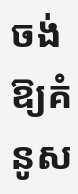ចង់ឱ្យគំនូស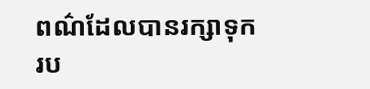ពណ៌ដែលបានរក្សាទុករប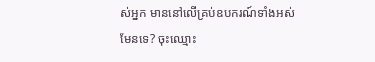ស់អ្នក មាននៅលើគ្រប់ឧបករណ៍ទាំងអស់មែនទេ? ចុះឈ្មោះ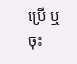ប្រើ ឬចុះ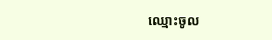ឈ្មោះចូល